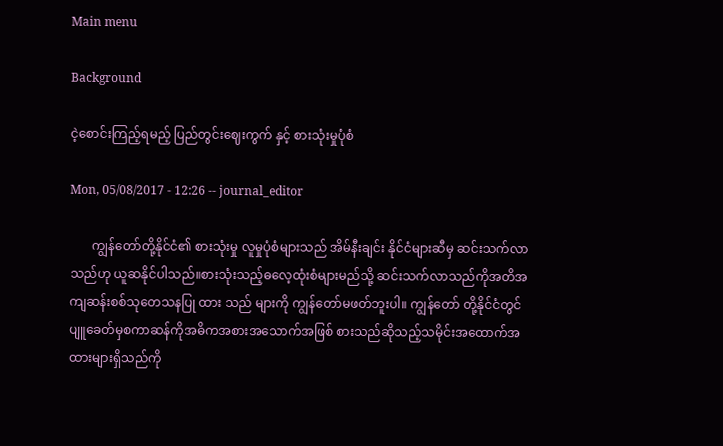Main menu

Background

ငဲ့စောင်းကြည့်ရမည့် ပြည်တွင်းဈေးကွက် နှင့် စားသုံးမှုပုံစံ

Mon, 05/08/2017 - 12:26 -- journal_editor

       ကျွန်တော်တို့နိုင်ငံ၏ စားသုံးမှု လူမှုပုံစံများသည် အိမ်နီးချင်း နိုင်ငံများဆီမှ ဆင်းသက်လာသည်ဟု ယူဆနိုင်ပါသည်။စားသုံးသည့်ဓလေ့ထုံးစံများမည်သို့ ဆင်းသက်လာသည်ကိုအတိအကျဆန်းစစ်သုတေသနပြု ထား သည် များကို ကျွန်တော်မဖတ်ဘူးပါ။ ကျွန်တော် တို့နိုင်ငံတွင် ပျူခေတ်မှစကာဆန်ကိုအဓိကအစားအသောက်အဖြစ် စားသည်ဆိုသည့်သမိုင်းအထောက်အထားများရှိသည်ကို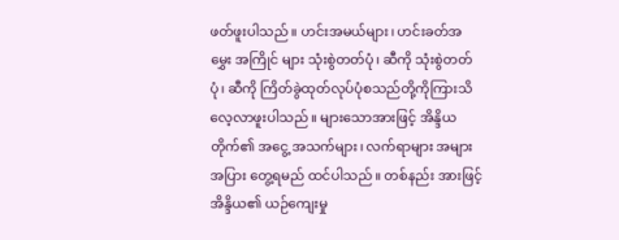ဖတ်ဖူးပါသည်။ ဟင်းအမယ်များ၊ ဟင်းခတ်အမွှေး အကြိုင် များ သုံးစွဲတတ်ပုံ၊ ဆီကို သုံးစွဲတတ်ပုံ၊ ဆီကို ကြိတ်ခွဲထုတ်လုပ်ပုံစသည်တို့ကိုကြားသိ လေ့လာဖူးပါသည်။ များသောအားဖြင့် အိန္ဒိယတိုက်၏ အငွေ့ အသက်များ၊ လက်ရာများ အများအပြား တွေ့ရမည် ထင်ပါသည်။ တစ်နည်း အားဖြင့် အိန္ဒိယ၏ ယဉ်ကျေးမှု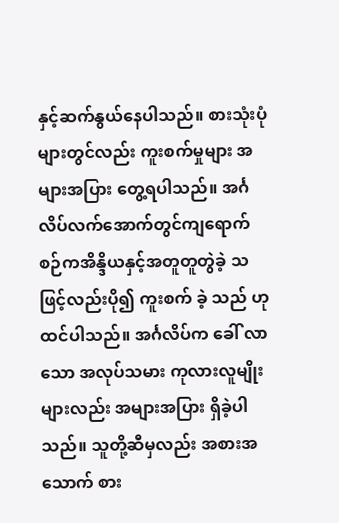နှင့်ဆက်နွယ်နေပါသည်။ စားသုံးပုံများတွင်လည်း ကူးစက်မှုများ အများအပြား တွေ့ရပါသည်။ အင်္ဂလိပ်လက်အောက်တွင်ကျရောက်စဉ်ကအိန္ဒိယနှင့်အတူတူတွဲခဲ့ သဖြင့်လည်းပို၍ ကူးစက် ခဲ့ သည် ဟု ထင်ပါသည်။ အင်္ဂလိပ်က ခေါ် လာသော အလုပ်သမား ကုလားလူမျိုးများလည်း အများအပြား ရှိခဲ့ပါသည်။ သူတို့ဆီမှလည်း အစားအသောက် စား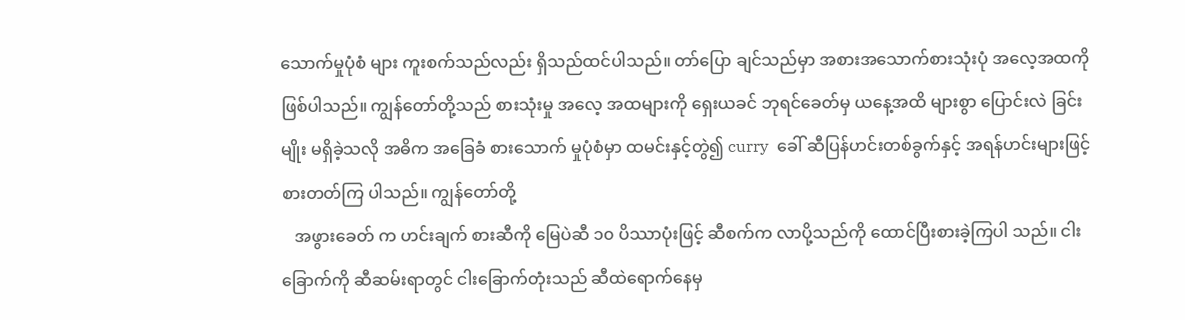သောက်မှုပုံစံ များ ကူးစက်သည်လည်း ရှိသည်ထင်ပါသည်။ တာ်ပြော ချင်သည်မှာ အစားအသောက်စားသုံးပုံ အလေ့အထကို ဖြစ်ပါသည်။ ကျွန်တော်တို့သည် စားသုံးမှု အလေ့ အထများကို ရှေးယခင် ဘုရင်ခေတ်မှ ယနေ့အထိ များစွာ ပြောင်းလဲ ခြင်းမျိုး မရှိခဲ့သလို အဓိက အခြေခံ စားသောက် မှုပုံစံမှာ ထမင်းနှင့်တွဲ၍ curry  ခေါ် ဆီပြန်ဟင်းတစ်ခွက်နှင့် အရန်ဟင်းများဖြင့် စားတတ်ကြ ပါသည်။ ကျွန်တော်တို့
   အဖွားခေတ် က ဟင်းချက် စားဆီကို မြေပဲဆီ ၁၀ ပိဿာပုံးဖြင့် ဆီစက်က လာပို့သည်ကို ထောင်ပြီးစားခဲ့ကြပါ သည်။ ငါးခြောက်ကို ဆီဆမ်းရာတွင် ငါးခြောက်တုံးသည် ဆီထဲရောက်နေမှ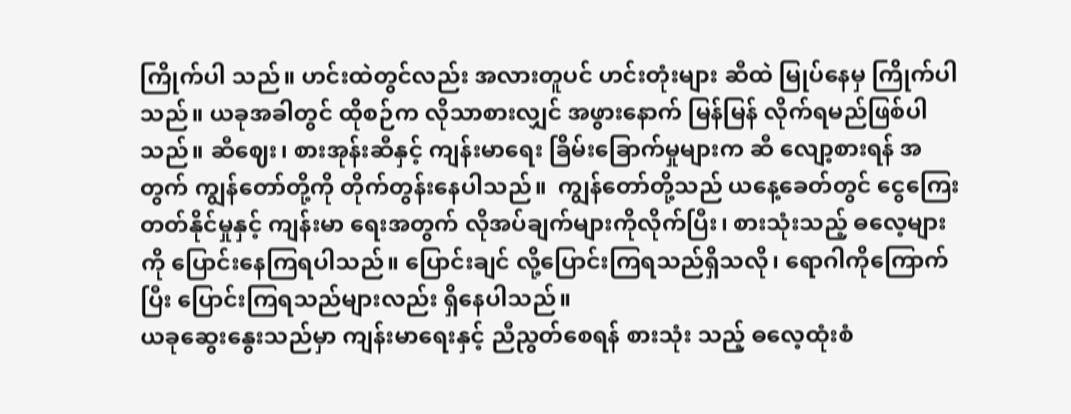ကြိုက်ပါ သည်။ ဟင်းထဲတွင်လည်း အလားတူပင် ဟင်းတုံးများ ဆီထဲ မြုပ်နေမှ ကြိုက်ပါသည်။ ယခုအခါတွင် ထိုစဉ်က လိုသာစားလျှင် အဖွားနောက် မြန်မြန် လိုက်ရမည်ဖြစ်ပါသည်။ ဆီဈေး၊ စားအုန်းဆီနှင့် ကျန်းမာရေး ခြိမ်းခြောက်မှုများက ဆီ လျော့စားရန် အတွက် ကျွန်တော်တို့ကို တိုက်တွန်းနေပါသည်။  ကျွန်တော်တို့သည် ယနေ့ခေတ်တွင် ငွေကြေး တတ်နိုင်မှုနှင့် ကျန်းမာ ရေးအတွက် လိုအပ်ချက်များကိုလိုက်ပြီး၊ စားသုံးသည့် ဓလေ့များကို ပြောင်းနေကြရပါသည်။ ပြောင်းချင် လို့ပြောင်းကြရသည်ရှိသလို၊ ရောဂါကိုကြောက်ပြီး ပြောင်းကြရသည်များလည်း ရှိနေပါသည်။
ယခုဆွေးနွေးသည်မှာ ကျန်းမာရေးနှင့် ညီညွတ်စေရန် စားသုံး သည့် ဓလေ့ထုံးစံ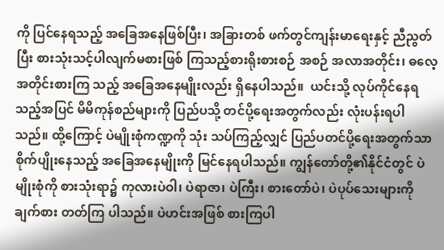ကို ပြင်နေရသည့် အခြေအနေဖြစ်ပြီး၊ အခြားတစ် ဖက်တွင်ကျန်းမာရေးနှင့် ညီညွတ်ပြီး စားသုံးသင့်ပါလျက်မစားဖြစ် ကြသည့်စားရိုးစားစဉ် အစဉ် အလာအတိုင်း၊ ဓလေ့အတိုင်းစားကြ သည့် အခြေအနေမျိုးလည်း ရှိနေပါသည်။  ယင်းသို့ လုပ်ကိုင်နေရ သည့်အပြင် မိမိကုန်စည်များကို ပြည်ပသို့ တင်ပို့ရေးအတွက်လည်း လုံးပန်းရပါသည်။ ထို့ကြောင့် ပဲမျိုးစုံကဏ္ဍကို သုံး သပ်ကြည့်လျှင် ပြည်ပတင်ပို့ရေးအတွက်သာ စိုက်ပျိုးနေသည့် အခြေအနေမျိုးကို မြင်နေရပါသည်။ ကျွန်တော်တို့၏နိုင်ငံတွင် ပဲမျိုးစုံကို စားသုံးရာ၌ ကုလားပဲဝါ၊ ပဲရာဇာ၊ ပဲကြီး၊ စားတော်ပဲ၊ ပဲပုပ်သေးများကို ချက်စား တတ်ကြ ပါသည်။ ပဲဟင်းအဖြစ် စားကြပါ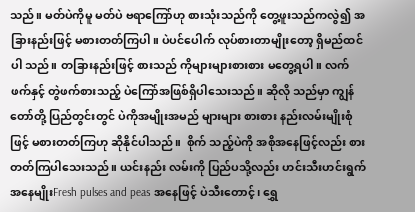သည်။ မတ်ပဲကိုမူ မတ်ပဲ ဗရာကြော်ဟု စားသုံးသည်ကို တွေ့ဖူးသည်ကလွဲ၍ အခြားနည်းဖြင့် မစားတတ်ကြပါ။ ပဲပင်ပေါက် လုပ်စားတာမျိုးတော့ ရှိမည်ထင်ပါ သည်။ တခြားနည်းဖြင့် စားသည် ကိုများများစားစား မတွေ့ရပါ။ လက်ဖက်နှင့် တွဲဖက်စားသည့် ပဲကြော်အဖြစ်ရှိပါသေးသည်။ ဆိုလို သည်မှာ ကျွန်တော်တို့ ပြည်တွင်းတွင် ပဲကိုအမျိုးအမည် များများ စားစား နည်းလမ်းမျိုးစုံဖြင့် မစားတတ်ကြဟု ဆိုနိုင်ပါသည်။  စိုက် သည့်ပဲကို အစိုအနေဖြင့်လည်း စားတတ်ကြပါသေးသည်။ ယင်းနည်း လမ်းကို ပြည်ပသို့လည်း ဟင်းသီးဟင်းရွက်အနေမျိုးFresh pulses and peas အနေဖြင့် ပဲသီးတောင့်၊ ရွှေ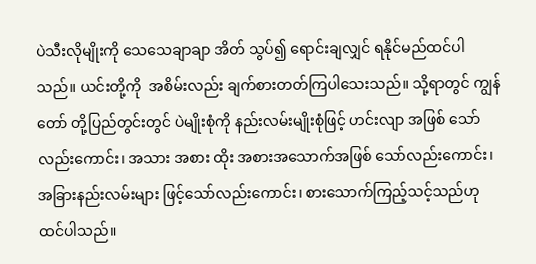ပဲသီးလိုမျိုးကို သေသေချာချာ အိတ် သွပ်၍ ရောင်းချလျှင် ရနိုင်မည်ထင်ပါသည်။ ယင်းတို့ကို  အစိမ်းလည်း ချက်စားတတ်ကြပါသေးသည်။ သို့ရာတွင် ကျွန်တော် တို့ပြည်တွင်းတွင် ပဲမျိုးစုံကို နည်းလမ်းမျိုးစုံဖြင့် ဟင်းလျာ အဖြစ် သော်လည်းကောင်း၊ အသား အစား ထိုး အစားအသောက်အဖြစ် သော်လည်းကောင်း၊ အခြားနည်းလမ်းများ ဖြင့်သော်လည်းကောင်း၊ စားသောက်ကြည့်သင့်သည်ဟု ထင်ပါသည်။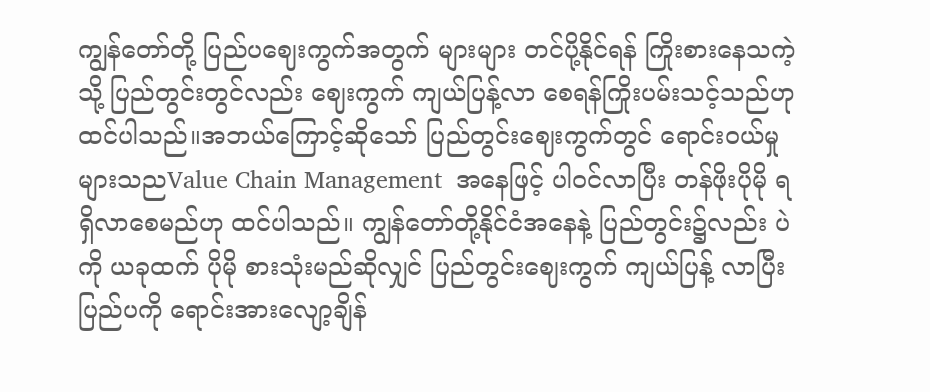ကျွန်တော်တို့ ပြည်ပဈေးကွက်အတွက် များများ တင်ပို့နိုင်ရန် ကြိုးစားနေသကဲ့သို့ ပြည်တွင်းတွင်လည်း ဈေးကွက် ကျယ်ပြန့်လာ စေရန်ကြိုးပမ်းသင့်သည်ဟု ထင်ပါသည်။အဘယ်ကြောင့်ဆိုသော် ပြည်တွင်းဈေးကွက်တွင် ရောင်းဝယ်မှုများသညValue Chain Management  အနေဖြင့် ပါဝင်လာပြီး တန်ဖိုးပိုမို ရရှိလာစေမည်ဟု ထင်ပါသည်။ ကျွန်တော်တို့နိုင်ငံအနေနဲ့ ပြည်တွင်း၌လည်း ပဲကို ယခုထက် ပိုမို စားသုံးမည်ဆိုလျှင် ပြည်တွင်းဈေးကွက် ကျယ်ပြန့် လာပြီး ပြည်ပကို ရောင်းအားလျော့ချိန်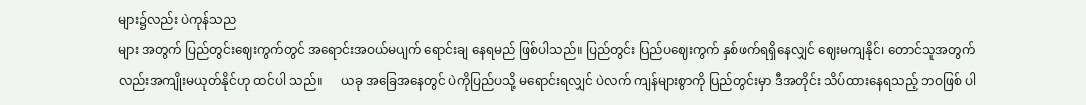များ၌လည်း ပဲကုန်သည
များ အတွက် ပြည်တွင်းဈေးကွက်တွင် အရောင်းအဝယ်မပျက် ရောင်းချ နေရမည် ဖြစ်ပါသည်။ ပြည်တွင်း ပြည်ပဈေးကွက် နှစ်ဖက်ရရှိနေလျှင် ဈေးမကျနိုင်၊ တောင်သူအတွက်လည်းအကျိုးမယုတ်နိုင်ဟု ထင်ပါ သည်။      ယခု အခြေအနေတွင် ပဲကိုပြည်ပသို့ မရောင်းရလျှင် ပဲလက် ကျန်များစွာကို ပြည်တွင်းမှာ ဒီအတိုင်း သိပ်ထားနေရသည့် ဘဝဖြစ် ပါ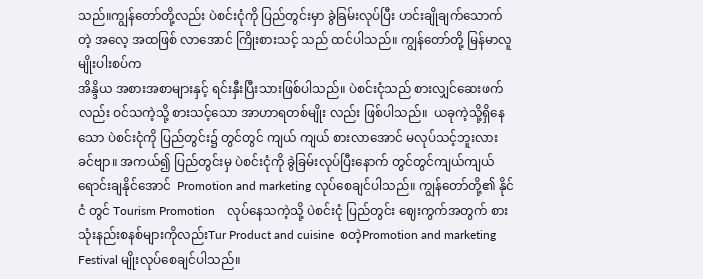သည်။ကျွန်တော်တို့လည်း ပဲစင်းငုံကို ပြည်တွင်းမှာ ခွဲခြမ်းလုပ်ပြီး ဟင်းချိုချက်သောက်တဲ့ အလေ့ အထဖြစ် လာအောင် ကြိုးစားသင့် သည် ထင်ပါသည်။ ကျွန်တော်တို့ မြန်မာလူမျိုးပါးစပ်က
အိန္ဒိယ အစားအစာများနှင့် ရင်းနှီးပြီးသားဖြစ်ပါသည်။ ပဲစင်းငုံသည် စားလျှင်ဆေးဖက်လည်း ဝင်သကဲ့သို့ စားသင့်သော အာဟာရတစ်မျိုး လည်း ဖြစ်ပါသည်။  ယခုကဲ့သို့ရှိနေသော ပဲစင်းငုံကို ပြည်တွင်း၌ တွင်တွင် ကျယ် ကျယ် စားလာအောင် မလုပ်သင့်ဘူးလား ခင်ဗျာ။ အကယ်၍ ပြည်တွင်းမှ ပဲစင်းငုံကို ခွဲခြမ်းလုပ်ပြီးနောက် တွင်တွင်ကျယ်ကျယ် ရောင်းချနိုင်အောင်  Promotion and marketing လုပ်စေချင်ပါသည်။ ကျွန်တော်တို့၏ နိုင်ငံ တွင် Tourism Promotion    လုပ်နေသကဲ့သို့ ပဲစင်းငုံ ပြည်တွင်း ဈေးကွက်အတွက် စားသုံးနည်းစနစ်များကိုလည်းTur Product and cuisine  စတဲ့Promotion and marketing Festival မျိုးလုပ်စေချင်ပါသည်။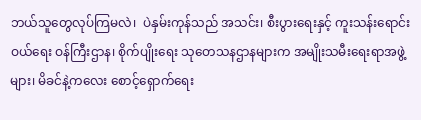ဘယ်သူတွေလုပ်ကြမလဲ၊  ပဲနှမ်းကုန်သည် အသင်း၊ စီးပွားရေးနှင့် ကူးသန်းရောင်းဝယ်ရေး ဝန်ကြီးဌာန၊ စိုက်ပျိုးရေး သုတေသနဌာနများက အမျိုးသမီးရေးရာအဖွဲ့များ၊ မိခင်နဲ့ကလေး စောင့်ရှောက်ရေး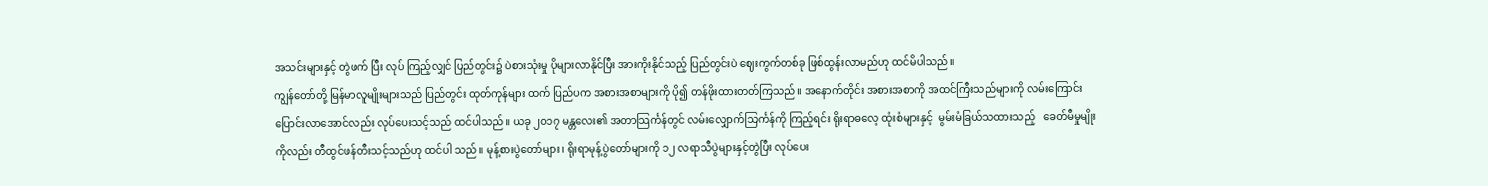အသင်းများနှင့် တွဲဖက် ပြီး လုပ် ကြည့်လျှင် ပြည်တွင်း၌ ပဲစားသုံးမှု ပိုများလာနိုင်ပြီး အားကိုးနိုင်သည့် ပြည်တွင်းပဲ ဈေးကွက်တစ်ခု ဖြစ်ထွန်းလာမည်ဟု ထင်မိပါသည်။
ကျွန်တော်တို့ မြန်မာလူမျိုးများသည် ပြည်တွင်း ထုတ်ကုန်များ ထက် ပြည်ပက အစားအစာများကို ပို၍ တန်ဖိုးထားတတ်ကြသည်။ အနောက်တိုင်း အစားအစာကို အထင်ကြီးသည်များကို လမ်းကြောင်း ပြောင်းလာအောင်လည်း လုပ်ပေးသင့်သည် ထင်ပါသည်။ ယခု ၂၀၁၇ မန္တလေး၏ အတာသြင်္ကန်တွင် လမ်းလျှောက်သြင်္ကန်ကို ကြည့်ရင်း ရိုးရာဓလေ့ ထုံးစံများနှင့်  မွမ်းမံခြယ်သထားသည့်   ခေတ်မီမှုမျိုးကိုလည်း တီထွင်ဖန်တီးသင့်သည်ဟု ထင်ပါ သည်။ မုန့်စားပွဲတော်များ၊ ရိုးရာမုန့်ပွဲတော်များကို ၁၂ လရာသီပွဲများနှင့်တွဲပြီး လုပ်ပေး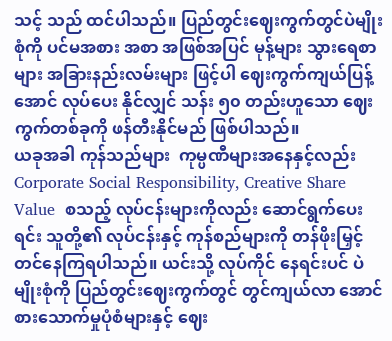သင့် သည် ထင်ပါသည်။ ပြည်တွင်းဈေးကွက်တွင်ပဲမျိုးစုံကို ပင်မအစား အစာ အဖြစ်အပြင် မုန့်များ သွားရေစာများ အခြားနည်းလမ်းများ ဖြင့်ပါ ဈေးကွက်ကျယ်ပြန့်အောင် လုပ်ပေး နိုင်လျှင် သန်း ၅၀ တည်းဟူသော ဈေးကွက်တစ်ခုကို ဖန်တီးနိုင်မည် ဖြစ်ပါသည်။
ယခုအခါ ကုန်သည်များ  ကုမ္ပဏီများအနေနှင့်လည်းCorporate Social Responsibility, Creative Share Value  စသည့် လုပ်ငန်းများကိုလည်း ဆောင်ရွက်ပေးရင်း သူတို့၏ လုပ်ငန်းနှင့် ကုန်စည်များကို တန်ဖိုးမြှင့် တင်နေကြရပါသည်။ ယင်းသို့ လုပ်ကိုင် နေရင်းပင် ပဲမျိုးစုံကို ပြည်တွင်းဈေးကွက်တွင် တွင်ကျယ်လာ အောင် စားသောက်မှုပုံစံများနှင့် ဈေး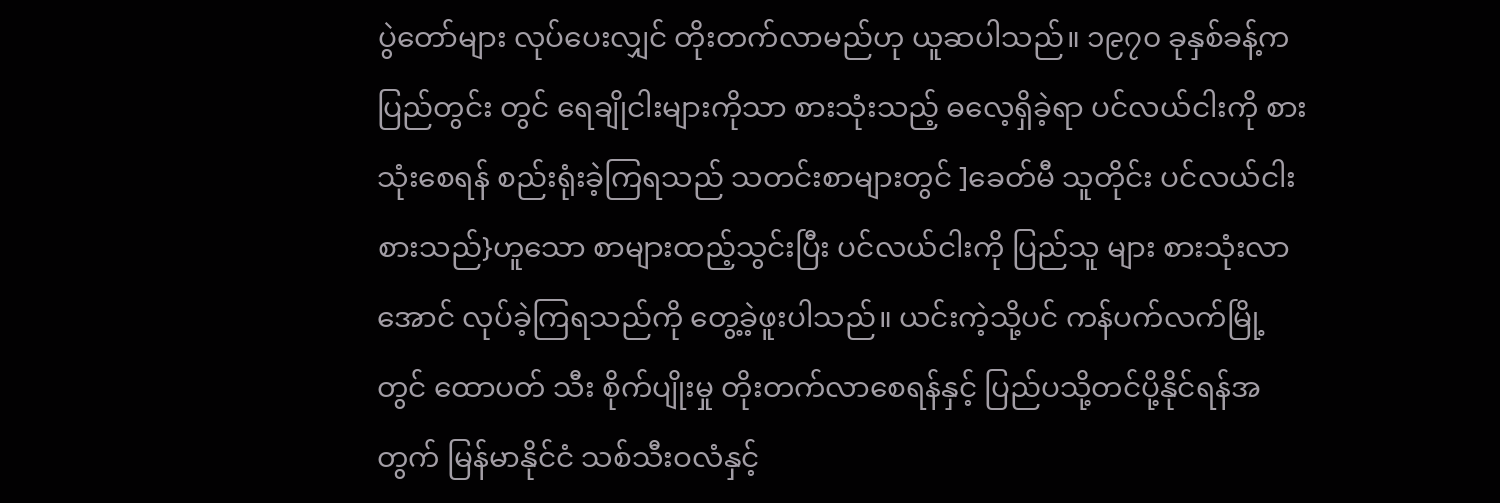ပွဲတော်များ လုပ်ပေးလျှင် တိုးတက်လာမည်ဟု ယူဆပါသည်။ ၁၉၇၀ ခုနှစ်ခန့်က ပြည်တွင်း တွင် ရေချိုငါးများကိုသာ စားသုံးသည့် ဓလေ့ရှိခဲ့ရာ ပင်လယ်ငါးကို စားသုံးစေရန် စည်းရုံးခဲ့ကြရသည် သတင်းစာများတွင် ]ခေတ်မီ သူတိုင်း ပင်လယ်ငါးစားသည်}ဟူသော စာများထည့်သွင်းပြီး ပင်လယ်ငါးကို ပြည်သူ များ စားသုံးလာအောင် လုပ်ခဲ့ကြရသည်ကို တွေ့ခဲ့ဖူးပါသည်။ ယင်းကဲ့သို့ပင် ကန်ပက်လက်မြို့တွင် ထောပတ် သီး စိုက်ပျိုးမှု တိုးတက်လာစေရန်နှင့် ပြည်ပသို့တင်ပို့နိုင်ရန်အတွက် မြန်မာနိုင်ငံ သစ်သီးဝလံနှင့်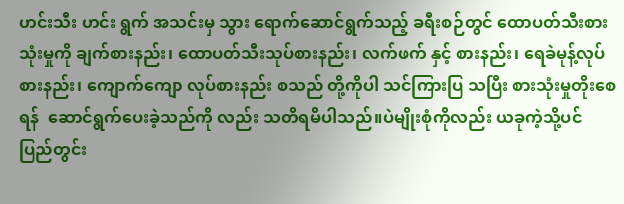ဟင်းသီး ဟင်း ရွက် အသင်းမှ သွား ရောက်ဆောင်ရွက်သည့် ခရီးစဉ်တွင် ထောပတ်သီးစားသုံးမှုကို ချက်စားနည်း၊ ထောပတ်သီးသုပ်စားနည်း၊ လက်ဖက် နှင့် စားနည်း၊ ရေခဲမုန့်လုပ်စားနည်း၊ ကျောက်ကျော လုပ်စားနည်း စသည် တို့ကိုပါ သင်ကြားပြ သပြီး စားသုံးမှုတိုးစေရန်  ဆောင်ရွက်ပေးခဲ့သည်ကို လည်း သတိရမိပါသည်။ပဲမျိုးစုံကိုလည်း ယခုကဲ့သို့ပင် ပြည်တွင်း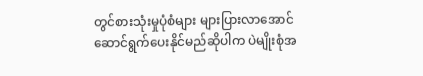တွင်စားသုံးမှုပုံစံများ များပြားလာအောင် ဆောင်ရွက်ပေးနိုင်မည်ဆိုပါက ပဲမျိုးစုံအ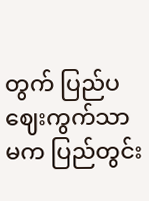တွက် ပြည်ပဈေးကွက်သာမက ပြည်တွင်း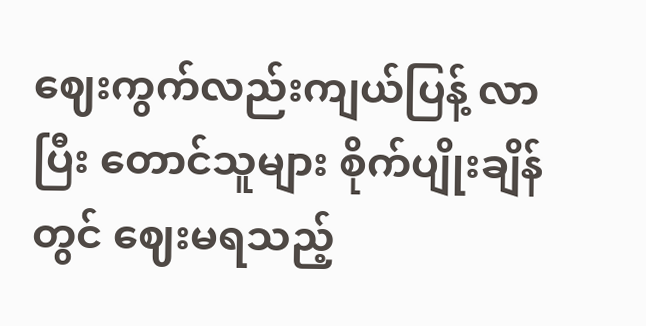ဈေးကွက်လည်းကျယ်ပြန့် လာပြီး တောင်သူများ စိုက်ပျိုးချိန်တွင် ဈေးမရသည့်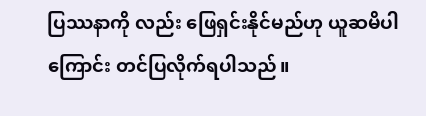ပြဿနာကို လည်း ဖြေရှင်းနိုင်မည်ဟု ယူဆမိပါကြောင်း တင်ပြလိုက်ရပါသည်။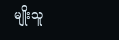မျိုးသူ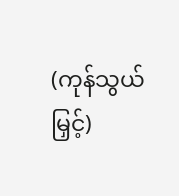(ကုန်သွယ်မြှင့်)